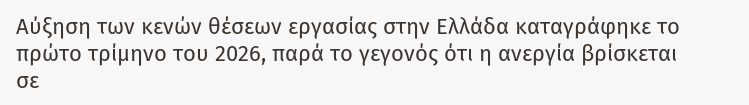Αύξηση των κενών θέσεων εργασίας στην Ελλάδα καταγράφηκε το πρώτο τρίμηνο του 2026, παρά το γεγονός ότι η ανεργία βρίσκεται σε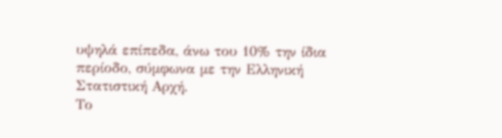υψηλά επίπεδα, άνω του 10% την ίδια περίοδο, σύμφωνα με την Ελληνική Στατιστική Αρχή.
Το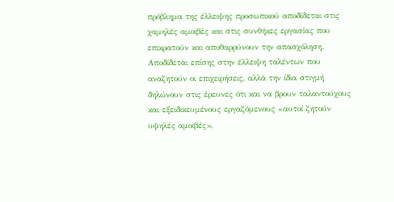πρόβλημα της έλλειψης προσωπικού αποδίδεται στις χαμηλές αμοιβές και στις συνθήκες εργασίας που επικρατούν και αποθαρρύνουν την απασχόληση.
Αποδίδεται επίσης στην έλλειψη ταλέντων που αναζητούν οι επιχειρήσεις, αλλά την ίδια στιγμή δηλώνουν στις έρευνες ότι και να βρουν ταλαντούχους και εξειδικευμένους εργαζόμενους «αυτοί ζητούν υψηλές αμοιβές»,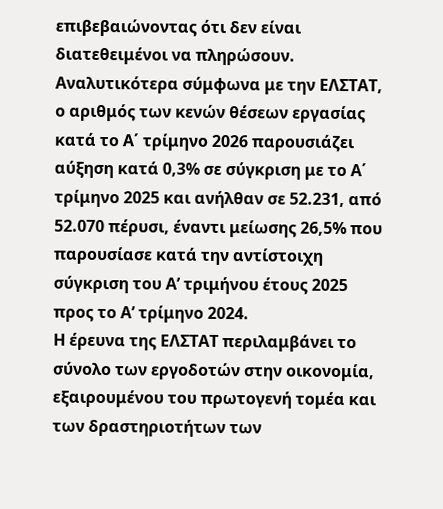επιβεβαιώνοντας ότι δεν είναι διατεθειμένοι να πληρώσουν.
Αναλυτικότερα σύμφωνα με την ΕΛΣΤΑΤ, ο αριθμός των κενών θέσεων εργασίας κατά το Α΄ τρίμηνο 2026 παρουσιάζει αύξηση κατά 0,3% σε σύγκριση με το Α΄ τρίμηνο 2025 και ανήλθαν σε 52.231, από 52.070 πέρυσι, έναντι μείωσης 26,5% που παρουσίασε κατά την αντίστοιχη σύγκριση του Α’ τριμήνου έτους 2025 προς το Α’ τρίμηνο 2024.
Η έρευνα της ΕΛΣΤΑΤ περιλαμβάνει το σύνολο των εργοδοτών στην οικονομία, εξαιρουμένου του πρωτογενή τομέα και των δραστηριοτήτων των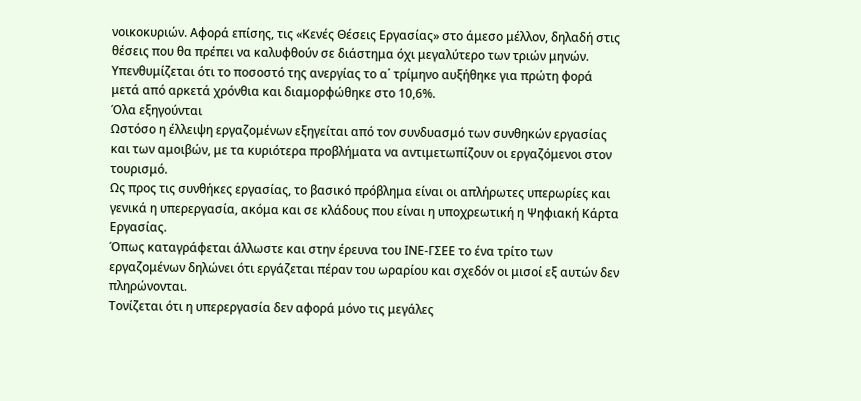νοικοκυριών. Αφορά επίσης, τις «Κενές Θέσεις Εργασίας» στο άμεσο μέλλον, δηλαδή στις θέσεις που θα πρέπει να καλυφθούν σε διάστημα όχι μεγαλύτερο των τριών μηνών.
Υπενθυμίζεται ότι το ποσοστό της ανεργίας το α΄ τρίμηνο αυξήθηκε για πρώτη φορά μετά από αρκετά χρόνθια και διαμορφώθηκε στο 10,6%.
Όλα εξηγούνται
Ωστόσο η έλλειψη εργαζομένων εξηγείται από τον συνδυασμό των συνθηκών εργασίας και των αμοιβών, με τα κυριότερα προβλήματα να αντιμετωπίζουν οι εργαζόμενοι στον τουρισμό.
Ως προς τις συνθήκες εργασίας, το βασικό πρόβλημα είναι οι απλήρωτες υπερωρίες και γενικά η υπερεργασία, ακόμα και σε κλάδους που είναι η υποχρεωτική η Ψηφιακή Κάρτα Εργασίας.
Όπως καταγράφεται άλλωστε και στην έρευνα του ΙΝΕ-ΓΣΕΕ το ένα τρίτο των εργαζομένων δηλώνει ότι εργάζεται πέραν του ωραρίου και σχεδόν οι μισοί εξ αυτών δεν πληρώνονται.
Τονίζεται ότι η υπερεργασία δεν αφορά μόνο τις μεγάλες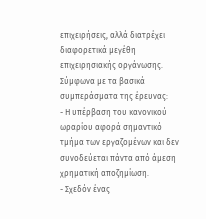επιχειρήσεις, αλλά διατρέχει διαφορετικά μεγέθη επιχειρησιακής οργάνωσης. Σύμφωνα με τα βασικά συμπεράσματα της έρευνας:
- Η υπέρβαση του κανονικού ωραρίου αφορά σημαντικό τμήμα των εργαζομένων και δεν συνοδεύεται πάντα από άμεση χρηματική αποζημίωση.
- Σχεδόν ένας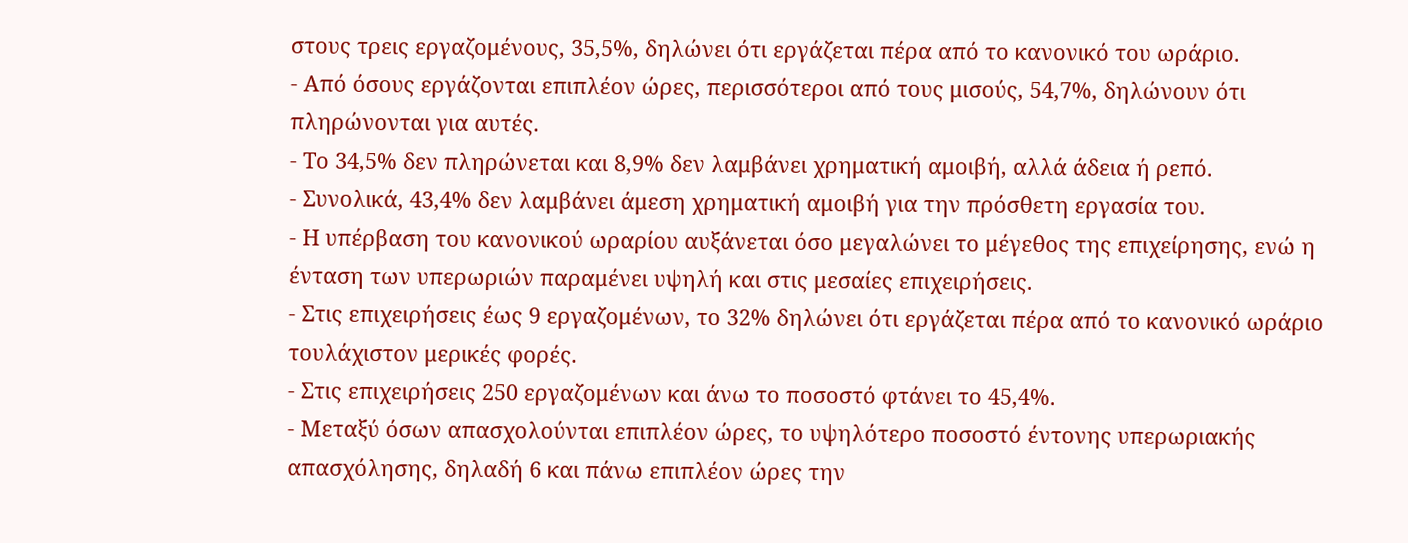στους τρεις εργαζομένους, 35,5%, δηλώνει ότι εργάζεται πέρα από το κανονικό του ωράριο.
- Από όσους εργάζονται επιπλέον ώρες, περισσότεροι από τους μισούς, 54,7%, δηλώνουν ότι πληρώνονται για αυτές.
- Το 34,5% δεν πληρώνεται και 8,9% δεν λαμβάνει χρηματική αμοιβή, αλλά άδεια ή ρεπό.
- Συνολικά, 43,4% δεν λαμβάνει άμεση χρηματική αμοιβή για την πρόσθετη εργασία του.
- Η υπέρβαση του κανονικού ωραρίου αυξάνεται όσο μεγαλώνει το μέγεθος της επιχείρησης, ενώ η ένταση των υπερωριών παραμένει υψηλή και στις μεσαίες επιχειρήσεις.
- Στις επιχειρήσεις έως 9 εργαζομένων, το 32% δηλώνει ότι εργάζεται πέρα από το κανονικό ωράριο τουλάχιστον μερικές φορές.
- Στις επιχειρήσεις 250 εργαζομένων και άνω το ποσοστό φτάνει το 45,4%.
- Μεταξύ όσων απασχολούνται επιπλέον ώρες, το υψηλότερο ποσοστό έντονης υπερωριακής απασχόλησης, δηλαδή 6 και πάνω επιπλέον ώρες την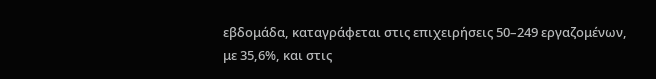εβδομάδα, καταγράφεται στις επιχειρήσεις 50–249 εργαζομένων, με 35,6%, και στις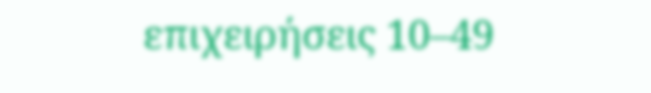επιχειρήσεις 10–49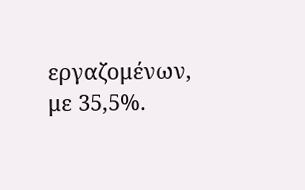εργαζομένων, με 35,5%.